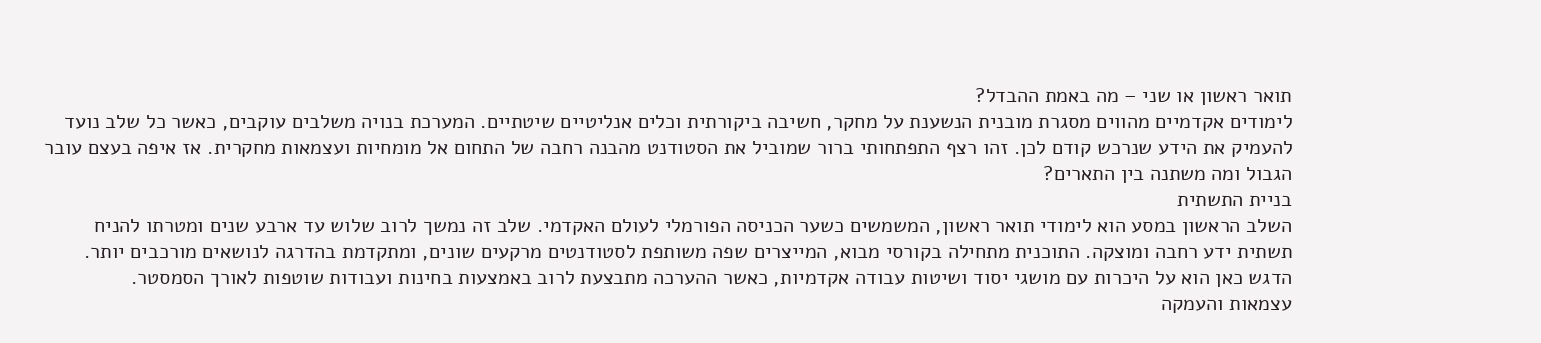תואר ראשון או שני – מה באמת ההבדל?
לימודים אקדמיים מהווים מסגרת מובנית הנשענת על מחקר, חשיבה ביקורתית וכלים אנליטיים שיטתיים. המערכת בנויה משלבים עוקבים, כאשר כל שלב נועד להעמיק את הידע שנרכש קודם לכן. זהו רצף התפתחותי ברור שמוביל את הסטודנט מהבנה רחבה של התחום אל מומחיות ועצמאות מחקרית. אז איפה בעצם עובר הגבול ומה משתנה בין התארים?
בניית התשתית
השלב הראשון במסע הוא לימודי תואר ראשון, המשמשים כשער הכניסה הפורמלי לעולם האקדמי. שלב זה נמשך לרוב שלוש עד ארבע שנים ומטרתו להניח תשתית ידע רחבה ומוצקה. התוכנית מתחילה בקורסי מבוא, המייצרים שפה משותפת לסטודנטים מרקעים שונים, ומתקדמת בהדרגה לנושאים מורכבים יותר. הדגש כאן הוא על היכרות עם מושגי יסוד ושיטות עבודה אקדמיות, כאשר ההערכה מתבצעת לרוב באמצעות בחינות ועבודות שוטפות לאורך הסמסטר.
עצמאות והעמקה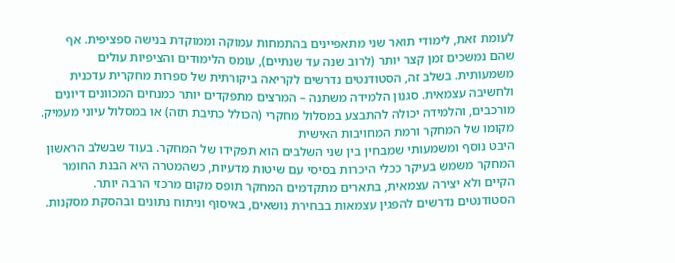לעומת זאת, לימודי תואר שני מתאפיינים בהתמחות עמוקה וממוקדת בנישה ספציפית. אף שהם נמשכים זמן קצר יותר (לרוב שנה עד שנתיים), עומס הלימודים והציפיות עולים משמעותית. בשלב זה, הסטודנטים נדרשים לקריאה ביקורתית של ספרות מחקרית עדכנית ולחשיבה עצמאית. סגנון הלמידה משתנה – המרצים מתפקדים יותר כמנחים המכוונים דיונים מורכבים, והלמידה יכולה להתבצע במסלול מחקרי (הכולל כתיבת תזה) או במסלול עיוני מעמיק.
מקומו של המחקר ורמת המחויבות האישית
היבט נוסף ומשמעותי שמבחין בין שני השלבים הוא תפקידו של המחקר. בעוד שבשלב הראשון המחקר משמש בעיקר ככלי היכרות בסיסי עם שיטות מדעיות, כשהמטרה היא הבנת החומר הקיים ולא יצירה עצמאית, בתארים מתקדמים המחקר תופס מקום מרכזי הרבה יותר. הסטודנטים נדרשים להפגין עצמאות בבחירת נושאים, באיסוף וניתוח נתונים ובהסקת מסקנות.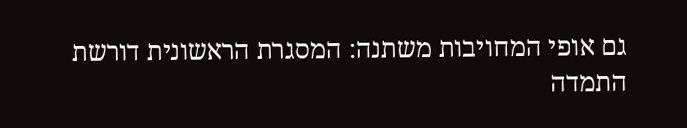גם אופי המחויבות משתנה: המסגרת הראשונית דורשת התמדה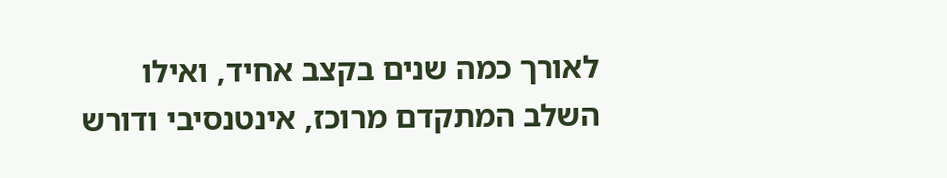לאורך כמה שנים בקצב אחיד, ואילו השלב המתקדם מרוכז, אינטנסיבי ודורש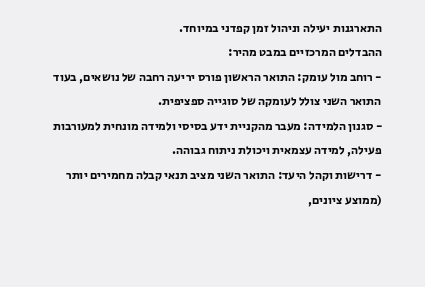התארגנות יעילה וניהול זמן קפדני במיוחד.
ההבדלים המרכזיים במבט מהיר:
- רוחב מול עומק: התואר הראשון פורס יריעה רחבה של נושאים, בעוד התואר השני צולל לעומקה של סוגייה ספציפית.
- סגנון הלמידה: מעבר מהקניית ידע בסיסי ולמידה מונחית למעורבות פעילה, למידה עצמאית ויכולת ניתוח גבוהה.
- דרישות וקהל היעד: התואר השני מציב תנאי קבלה מחמירים יותר (ממוצע ציונים,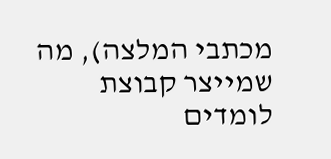מכתבי המלצה), מה שמייצר קבוצת לומדים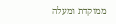ממוקדת ומעלה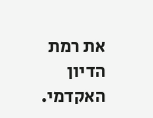את רמת הדיון האקדמי.